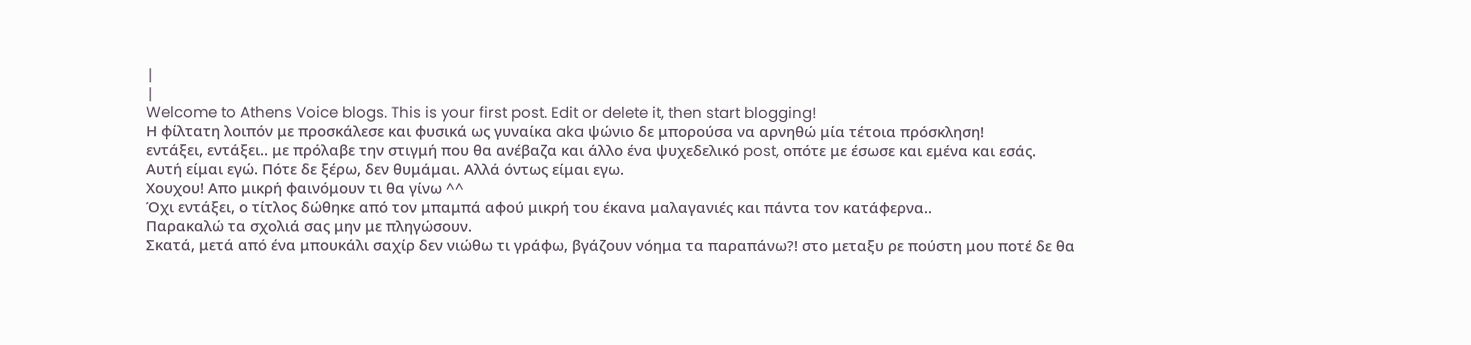|
|
Welcome to Athens Voice blogs. This is your first post. Edit or delete it, then start blogging!
Η φίλτατη λοιπόν με προσκάλεσε και φυσικά ως γυναίκα aka ψώνιο δε μπορούσα να αρνηθώ μία τέτοια πρόσκληση!
εντάξει, εντάξει.. με πρόλαβε την στιγμή που θα ανέβαζα και άλλο ένα ψυχεδελικό post, οπότε με έσωσε και εμένα και εσάς.
Αυτή είμαι εγώ. Πότε δε ξέρω, δεν θυμάμαι. Αλλά όντως είμαι εγω.
Χουχου! Απο μικρή φαινόμουν τι θα γίνω ^^
Όχι εντάξει, ο τίτλος δώθηκε από τον μπαμπά αφού μικρή του έκανα μαλαγανιές και πάντα τον κατάφερνα..
Παρακαλώ τα σχολιά σας μην με πληγώσουν.
Σκατά, μετά από ένα μπουκάλι σαχίρ δεν νιώθω τι γράφω, βγάζουν νόημα τα παραπάνω?! στο μεταξυ ρε πούστη μου ποτέ δε θα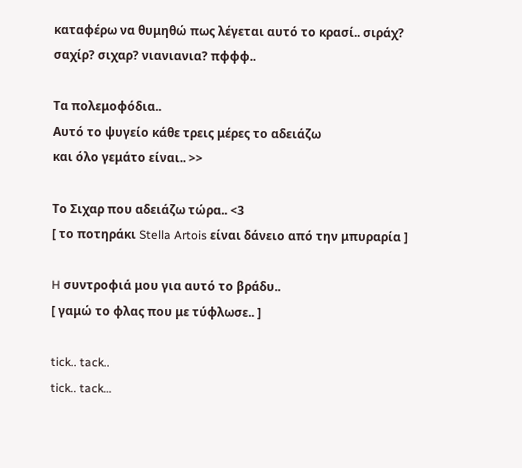καταφέρω να θυμηθώ πως λέγεται αυτό το κρασί.. σιράχ? σαχίρ? σιχαρ? νιανιανια? πφφφ..

Τα πολεμοφόδια..
Αυτό το ψυγείο κάθε τρεις μέρες το αδειάζω
και όλο γεμάτο είναι.. >>

Το Σιχαρ που αδειάζω τώρα.. <3
[ το ποτηράκι Stella Artois είναι δάνειο από την μπυραρία ]

H συντροφιά μου για αυτό το βράδυ..
[ γαμώ το φλας που με τύφλωσε.. ]

tick.. tack..
tick.. tack…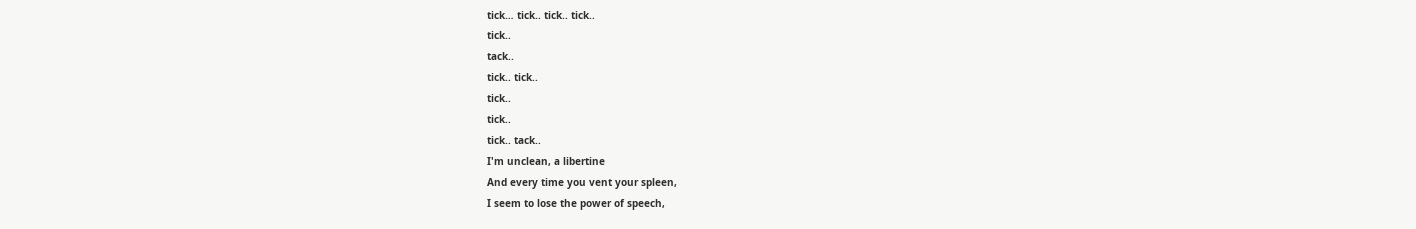tick… tick.. tick.. tick..
tick..
tack..
tick.. tick..
tick..
tick..
tick.. tack..
I'm unclean, a libertine
And every time you vent your spleen,
I seem to lose the power of speech,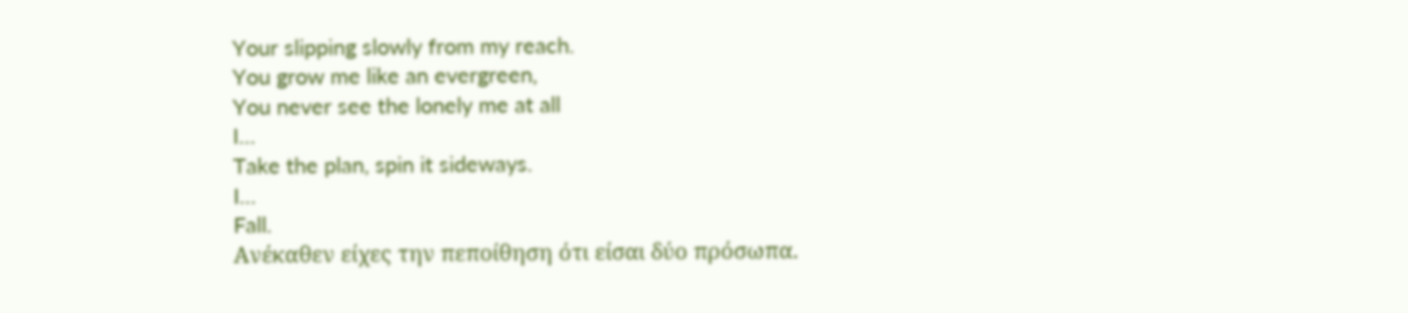Your slipping slowly from my reach.
You grow me like an evergreen,
You never see the lonely me at all
I…
Take the plan, spin it sideways.
I…
Fall.
Ανέκαθεν είχες την πεποίθηση ότι είσαι δύο πρόσωπα.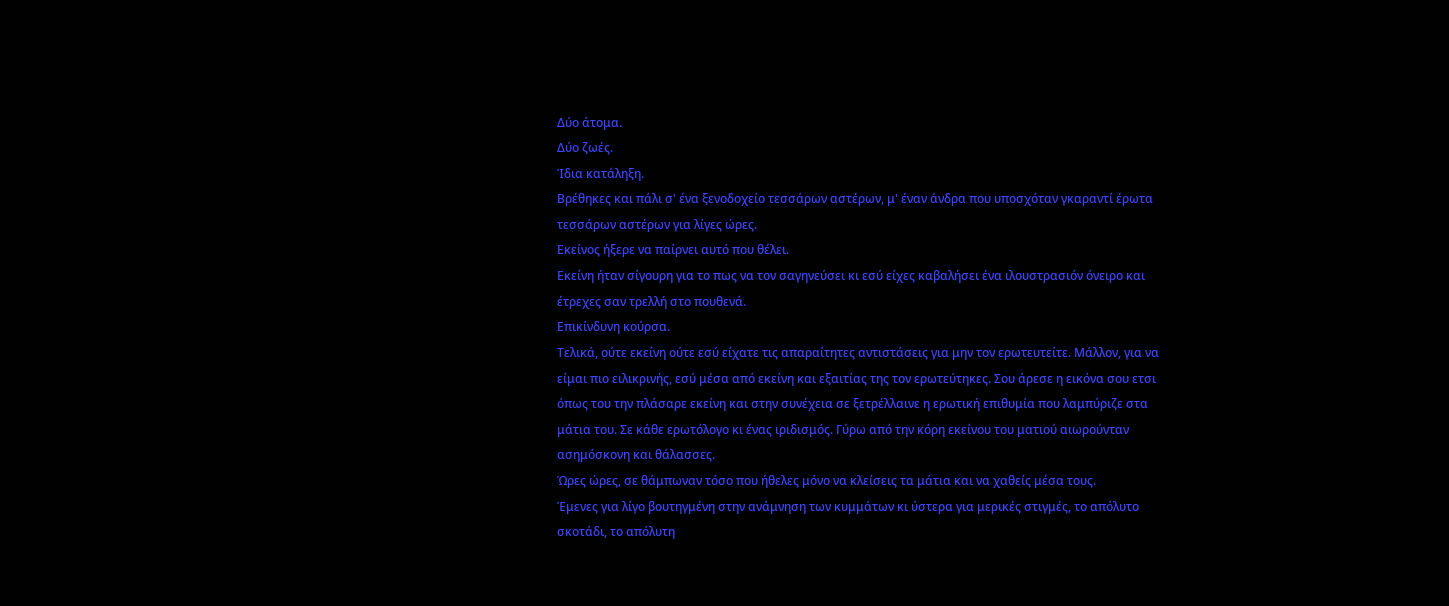Δύο άτομα.
Δύο ζωές.
Ίδια κατάληξη.
Βρέθηκες και πάλι σ' ένα ξενοδοχείο τεσσάρων αστέρων, μ' έναν άνδρα που υποσχόταν γκαραντί έρωτα τεσσάρων αστέρων για λίγες ώρες.
Εκείνος ήξερε να παίρνει αυτό που θέλει.
Εκείνη ήταν σίγουρη για το πως να τον σαγηνεύσει κι εσύ είχες καβαλήσει ένα ιλουστρασιόν όνειρο και έτρεχες σαν τρελλή στο πουθενά.
Επικίνδυνη κούρσα.
Τελικά, ούτε εκείνη ούτε εσύ είχατε τις απαραίτητες αντιστάσεις για μην τον ερωτευτείτε. Μάλλον, για να είμαι πιο ειλικρινής, εσύ μέσα από εκείνη και εξαιτίας της τον ερωτεύτηκες. Σου άρεσε η εικόνα σου ετσι όπως του την πλάσαρε εκείνη και στην συνέχεια σε ξετρέλλαινε η ερωτική επιθυμία που λαμπύριζε στα μάτια του. Σε κάθε ερωτόλογο κι ένας ιριδισμός. Γύρω από την κόρη εκείνου του ματιού αιωρούνταν ασημόσκονη και θάλασσες.
Ώρες ώρες, σε θάμπωναν τόσο που ήθελες μόνο να κλείσεις τα μάτια και να χαθείς μέσα τους.
Έμενες για λίγο βουτηγμένη στην ανάμνηση των κυμμάτων κι ύστερα για μερικές στιγμές, το απόλυτο σκοτάδι, το απόλυτη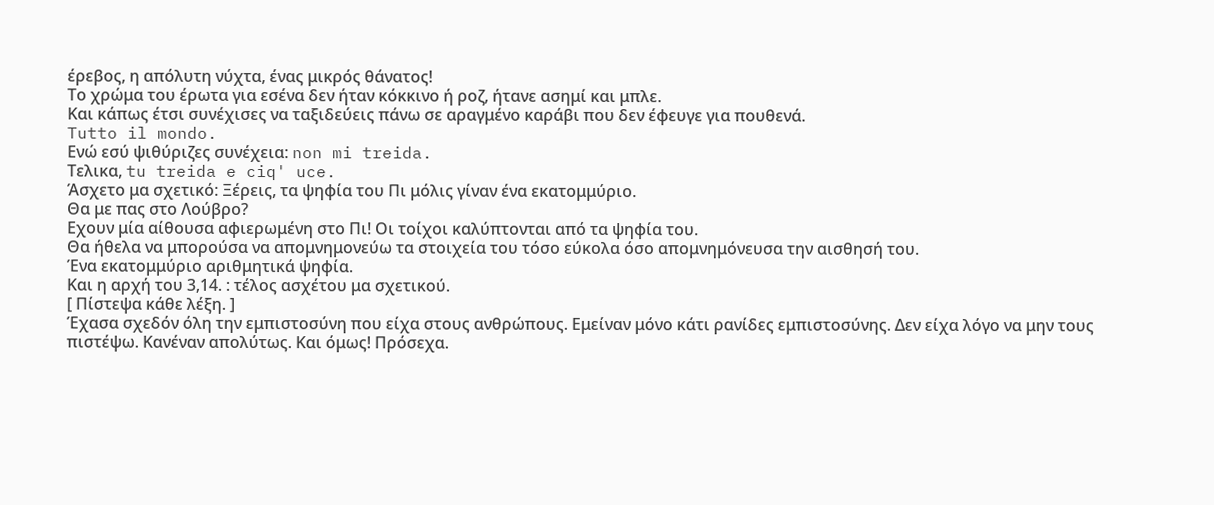έρεβος, η απόλυτη νύχτα, ένας μικρός θάνατος!
Το χρώμα του έρωτα για εσένα δεν ήταν κόκκινο ή ροζ, ήτανε ασημί και μπλε.
Και κάπως έτσι συνέχισες να ταξιδεύεις πάνω σε αραγμένο καράβι που δεν έφευγε για πουθενά.
Tutto il mondo.
Ενώ εσύ ψιθύριζες συνέχεια: non mi treida.
Τελικα, tu treida e ciq' uce.
Άσχετο μα σχετικό: Ξέρεις, τα ψηφία του Πι μόλις γίναν ένα εκατομμύριο.
Θα με πας στο Λούβρο?
Εχουν μία αίθουσα αφιερωμένη στο Πι! Οι τοίχοι καλύπτονται από τα ψηφία του.
Θα ήθελα να μπορούσα να απομνημονεύω τα στοιχεία του τόσο εύκολα όσο απομνημόνευσα την αισθησή του.
Ένα εκατομμύριο αριθμητικά ψηφία.
Και η αρχή του 3,14. : τέλος ασχέτου μα σχετικού.
[ Πίστεψα κάθε λέξη. ]
Έχασα σχεδόν όλη την εμπιστοσύνη που είχα στους ανθρώπους. Εμείναν μόνο κάτι ρανίδες εμπιστοσύνης. Δεν είχα λόγο να μην τους πιστέψω. Κανέναν απολύτως. Και όμως! Πρόσεχα.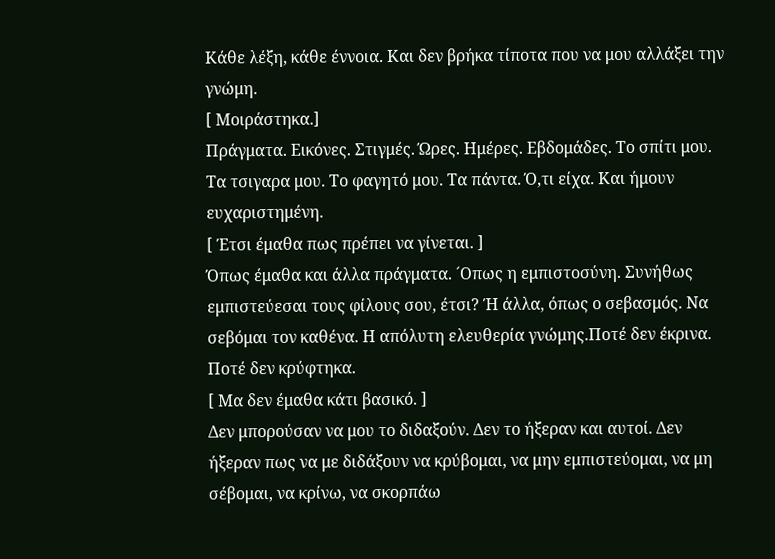Κάθε λέξη, κάθε έννοια. Και δεν βρήκα τίποτα που να μου αλλάξει την γνώμη.
[ Μοιράστηκα.]
Πράγματα. Εικόνες. Στιγμές. Ώρες. Ημέρες. Εβδομάδες. Το σπίτι μου. Τα τσιγαρα μου. Το φαγητό μου. Τα πάντα. Ό,τι είχα. Και ήμουν ευχαριστημένη.
[ Έτσι έμαθα πως πρέπει να γίνεται. ]
Όπως έμαθα και άλλα πράγματα. ´Οπως η εμπιστοσύνη. Συνήθως εμπιστεύεσαι τους φίλους σου, έτσι? Ή άλλα, όπως ο σεβασμός. Να σεβόμαι τον καθένα. Η απόλυτη ελευθερία γνώμης.Ποτέ δεν έκρινα. Ποτέ δεν κρύφτηκα.
[ Μα δεν έμαθα κάτι βασικό. ]
Δεν μπορούσαν να μου το διδαξούν. Δεν το ήξεραν και αυτοί. Δεν ήξεραν πως να με διδάξουν να κρύβομαι, να μην εμπιστεύομαι, να μη σέβομαι, να κρίνω, να σκορπάω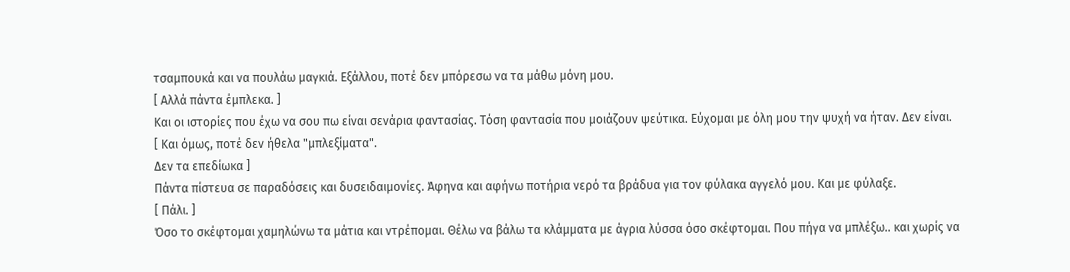τσαμπουκά και να πουλάω μαγκιά. Εξάλλου, ποτέ δεν μπόρεσω να τα μάθω μόνη μου.
[ Αλλά πάντα έμπλεκα. ]
Και οι ιστορίες που έχω να σου πω είναι σενάρια φαντασίας. Τόση φαντασία που μοιάζουν ψεύτικα. Εύχομαι με όλη μου την ψυχή να ήταν. Δεν είναι.
[ Και όμως, ποτέ δεν ήθελα "μπλεξίματα".
Δεν τα επεδίωκα ]
Πάντα πίστευα σε παραδόσεις και δυσειδαιμονίες. Άφηνα και αφήνω ποτήρια νερό τα βράδυα για τον φύλακα αγγελό μου. Και με φύλαξε.
[ Πάλι. ]
Όσο το σκέφτομαι χαμηλώνω τα μάτια και ντρέπομαι. Θέλω να βάλω τα κλάμματα με άγρια λύσσα όσο σκέφτομαι. Που πήγα να μπλέξω.. και χωρίς να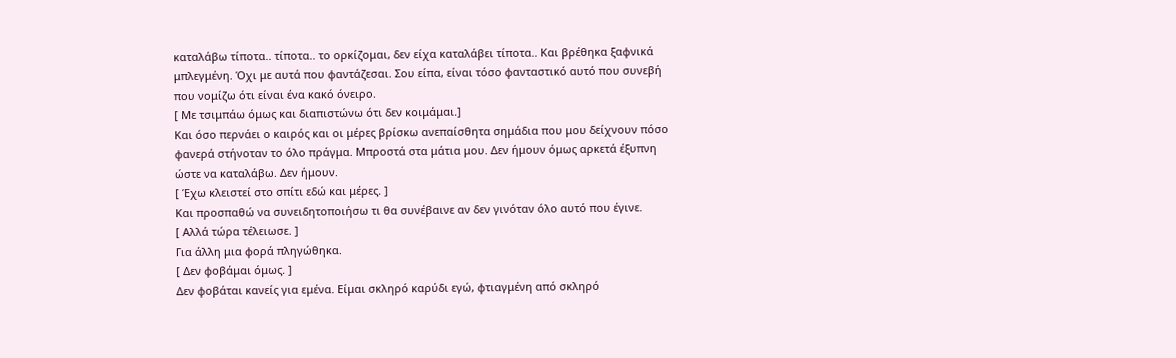καταλάβω τίποτα.. τίποτα.. το ορκίζομαι, δεν είχα καταλάβει τίποτα.. Και βρέθηκα ξαφνικά μπλεγμένη. Όχι με αυτά που φαντάζεσαι. Σου είπα, είναι τόσο φανταστικό αυτό που συνεβή που νομίζω ότι είναι ένα κακό όνειρο.
[ Με τσιμπάω όμως και διαπιστώνω ότι δεν κοιμάμαι.]
Και όσο περνάει ο καιρός και οι μέρες βρίσκω ανεπαίσθητα σημάδια που μου δείχνουν πόσο φανερά στήνοταν το όλο πράγμα. Μπροστά στα μάτια μου. Δεν ήμουν όμως αρκετά έξυπνη ώστε να καταλάβω. Δεν ήμουν.
[ Έχω κλειστεί στο σπίτι εδώ και μέρες. ]
Και προσπαθώ να συνειδητοποιήσω τι θα συνέβαινε αν δεν γινόταν όλο αυτό που έγινε.
[ Αλλά τώρα τέλειωσε. ]
Για άλλη μια φορά πληγώθηκα.
[ Δεν φοβάμαι όμως. ]
Δεν φοβάται κανείς για εμένα. Είμαι σκληρό καρύδι εγώ, φτιαγμένη από σκληρό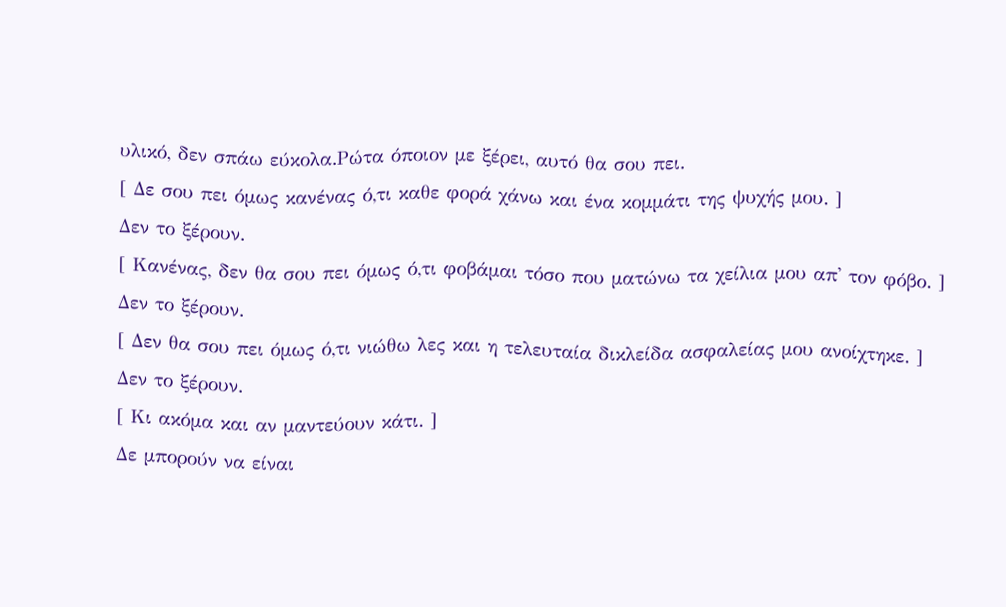υλικό, δεν σπάω εύκολα.Ρώτα όποιον με ξέρει, αυτό θα σου πει.
[ Δε σου πει όμως κανένας ό,τι καθε φορά χάνω και ένα κομμάτι της ψυχής μου. ]
Δεν το ξέρουν.
[ Κανένας, δεν θα σου πει όμως ό,τι φοβάμαι τόσο που ματώνω τα χείλια μου απ' τον φόβο. ]
Δεν το ξέρουν.
[ Δεν θα σου πει όμως ό,τι νιώθω λες και η τελευταία δικλείδα ασφαλείας μου ανοίχτηκε. ]
Δεν το ξέρουν.
[ Κι ακόμα και αν μαντεύουν κάτι. ]
Δε μπορούν να είναι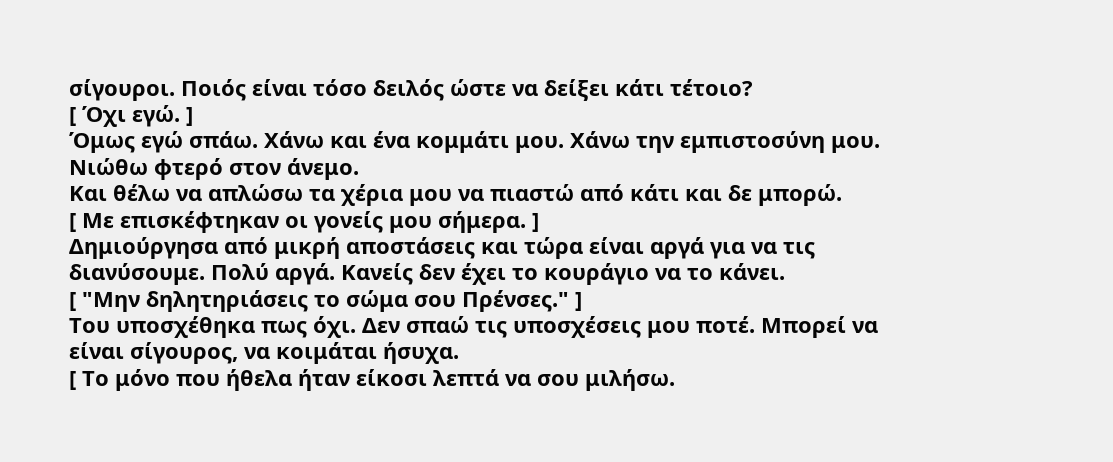σίγουροι. Ποιός είναι τόσο δειλός ώστε να δείξει κάτι τέτοιο?
[ Όχι εγώ. ]
Όμως εγώ σπάω. Χάνω και ένα κομμάτι μου. Χάνω την εμπιστοσύνη μου. Νιώθω φτερό στον άνεμο.
Και θέλω να απλώσω τα χέρια μου να πιαστώ από κάτι και δε μπορώ.
[ Με επισκέφτηκαν οι γονείς μου σήμερα. ]
Δημιούργησα από μικρή αποστάσεις και τώρα είναι αργά για να τις διανύσουμε. Πολύ αργά. Κανείς δεν έχει το κουράγιο να το κάνει.
[ "Μην δηλητηριάσεις το σώμα σου Πρένσες." ]
Του υποσχέθηκα πως όχι. Δεν σπαώ τις υποσχέσεις μου ποτέ. Μπορεί να είναι σίγουρος, να κοιμάται ήσυχα.
[ Το μόνο που ήθελα ήταν είκοσι λεπτά να σου μιλήσω.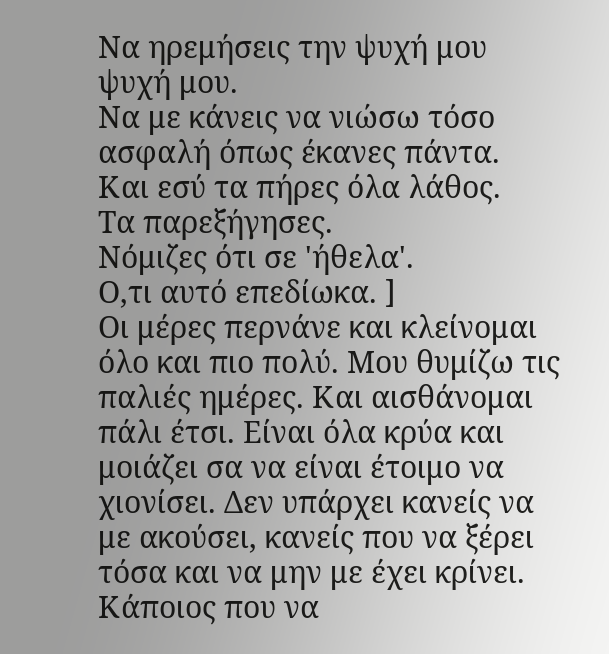Να ηρεμήσεις την ψυχή μου ψυχή μου.
Να με κάνεις να νιώσω τόσο ασφαλή όπως έκανες πάντα.
Και εσύ τα πήρες όλα λάθος.
Τα παρεξήγησες.
Νόμιζες ότι σε 'ήθελα'.
Ο,τι αυτό επεδίωκα. ]
Οι μέρες περνάνε και κλείνομαι όλο και πιο πολύ. Μου θυμίζω τις παλιές ημέρες. Και αισθάνομαι πάλι έτσι. Είναι όλα κρύα και μοιάζει σα να είναι έτοιμο να χιονίσει. Δεν υπάρχει κανείς να
με ακούσει, κανείς που να ξέρει τόσα και να μην με έχει κρίνει. Κάποιος που να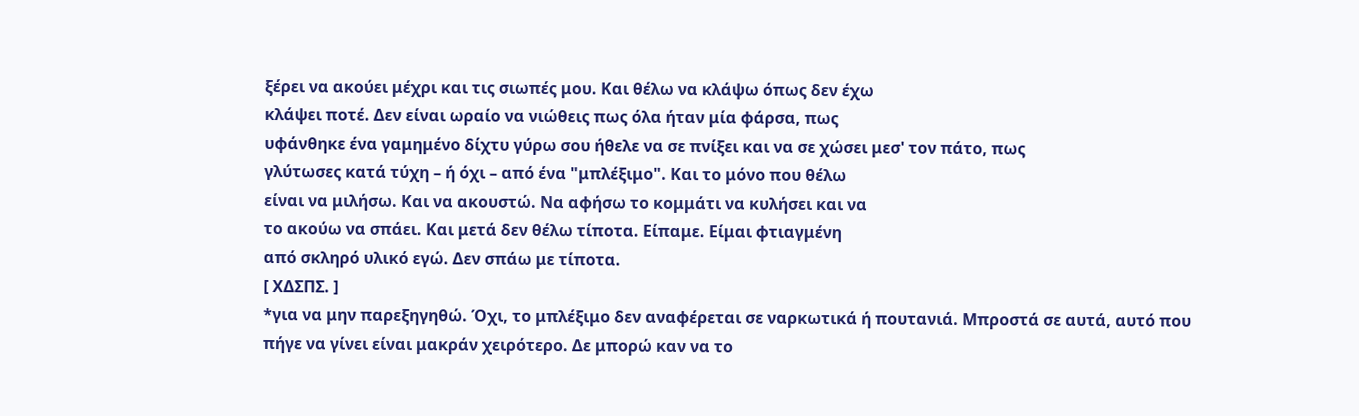ξέρει να ακούει μέχρι και τις σιωπές μου. Και θέλω να κλάψω όπως δεν έχω
κλάψει ποτέ. Δεν είναι ωραίο να νιώθεις πως όλα ήταν μία φάρσα, πως
υφάνθηκε ένα γαμημένο δίχτυ γύρω σου ήθελε να σε πνίξει και να σε χώσει μεσ' τον πάτο, πως
γλύτωσες κατά τύχη – ή όχι – από ένα "μπλέξιμο". Και το μόνο που θέλω
είναι να μιλήσω. Και να ακουστώ. Να αφήσω το κομμάτι να κυλήσει και να
το ακούω να σπάει. Και μετά δεν θέλω τίποτα. Είπαμε. Είμαι φτιαγμένη
από σκληρό υλικό εγώ. Δεν σπάω με τίποτα.
[ ΧΔΣΠΣ. ]
*για να μην παρεξηγηθώ. Όχι, το μπλέξιμο δεν αναφέρεται σε ναρκωτικά ή πουτανιά. Μπροστά σε αυτά, αυτό που πήγε να γίνει είναι μακράν χειρότερο. Δε μπορώ καν να το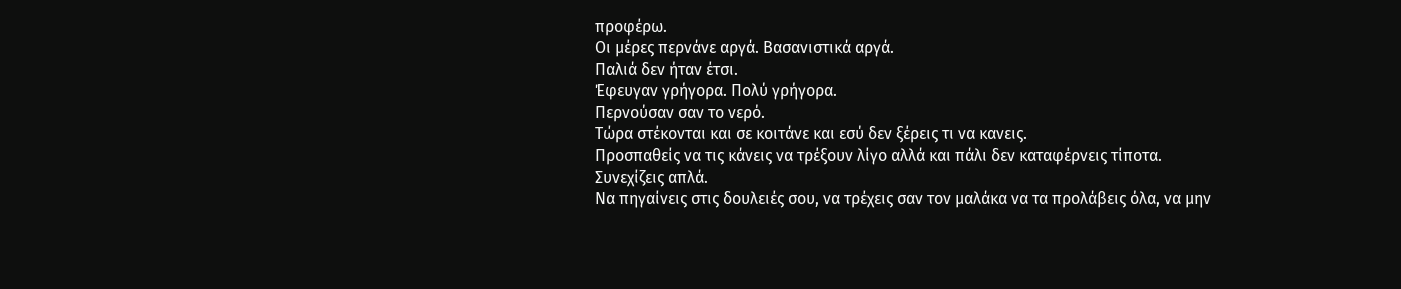προφέρω.
Οι μέρες περνάνε αργά. Βασανιστικά αργά.
Παλιά δεν ήταν έτσι.
Έφευγαν γρήγορα. Πολύ γρήγορα.
Περνούσαν σαν το νερό.
Τώρα στέκονται και σε κοιτάνε και εσύ δεν ξέρεις τι να κανεις.
Προσπαθείς να τις κάνεις να τρέξουν λίγο αλλά και πάλι δεν καταφέρνεις τίποτα.
Συνεχίζεις απλά.
Να πηγαίνεις στις δουλειές σου, να τρέχεις σαν τον μαλάκα να τα προλάβεις όλα, να μην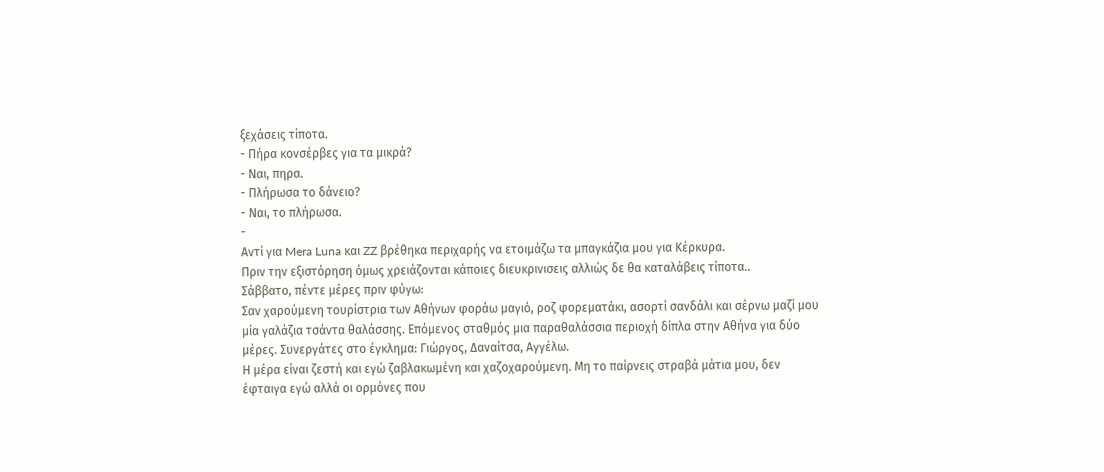ξεχάσεις τίποτα.
- Πήρα κονσέρβες για τα μικρά?
- Ναι, πηρα.
- Πλήρωσα το δάνειο?
- Ναι, το πλήρωσα.
-
Αντί για Mera Luna και ZZ βρέθηκα περιχαρής να ετοιμάζω τα μπαγκάζια μου για Κέρκυρα.
Πριν την εξιστόρηση όμως χρειάζονται κάποιες διευκρινισεις αλλιώς δε θα καταλάβεις τίποτα..
Σάββατο, πέντε μέρες πριν φύγω:
Σαν χαρούμενη τουρίστρια των Αθήνων φοράω μαγιό, ροζ φορεματάκι, ασορτί σανδάλι και σέρνω μαζί μου μία γαλάζια τσάντα θαλάσσης. Επόμενος σταθμός μια παραθαλάσσια περιοχή δίπλα στην Αθήνα για δύο μέρες. Συνεργάτες στο έγκλημα: Γιώργος, Δαναίτσα, Αγγέλω.
Η μέρα είναι ζεστή και εγώ ζαβλακωμένη και χαζοχαρούμενη. Μη το παίρνεις στραβά μάτια μου, δεν έφταιγα εγώ αλλά οι ορμόνες που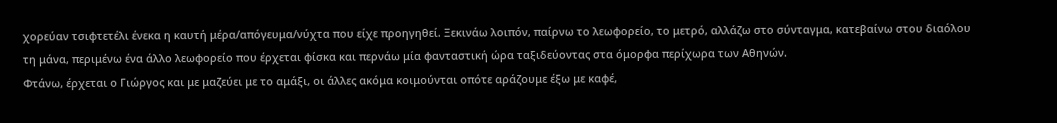χορεύαν τσιφτετέλι ένεκα η καυτή μέρα/απόγευμα/νύχτα που είχε προηγηθεί. Ξεκινάω λοιπόν, παίρνω το λεωφορείο, το μετρό, αλλάζω στο σύνταγμα, κατεβαίνω στου διαόλου τη μάνα, περιμένω ένα άλλο λεωφορείο που έρχεται φίσκα και περνάω μία φανταστική ώρα ταξιδεύοντας στα όμορφα περίχωρα των Αθηνών.
Φτάνω, έρχεται ο Γιώργος και με μαζεύει με το αμάξι, οι άλλες ακόμα κοιμούνται οπότε αράζουμε έξω με καφέ,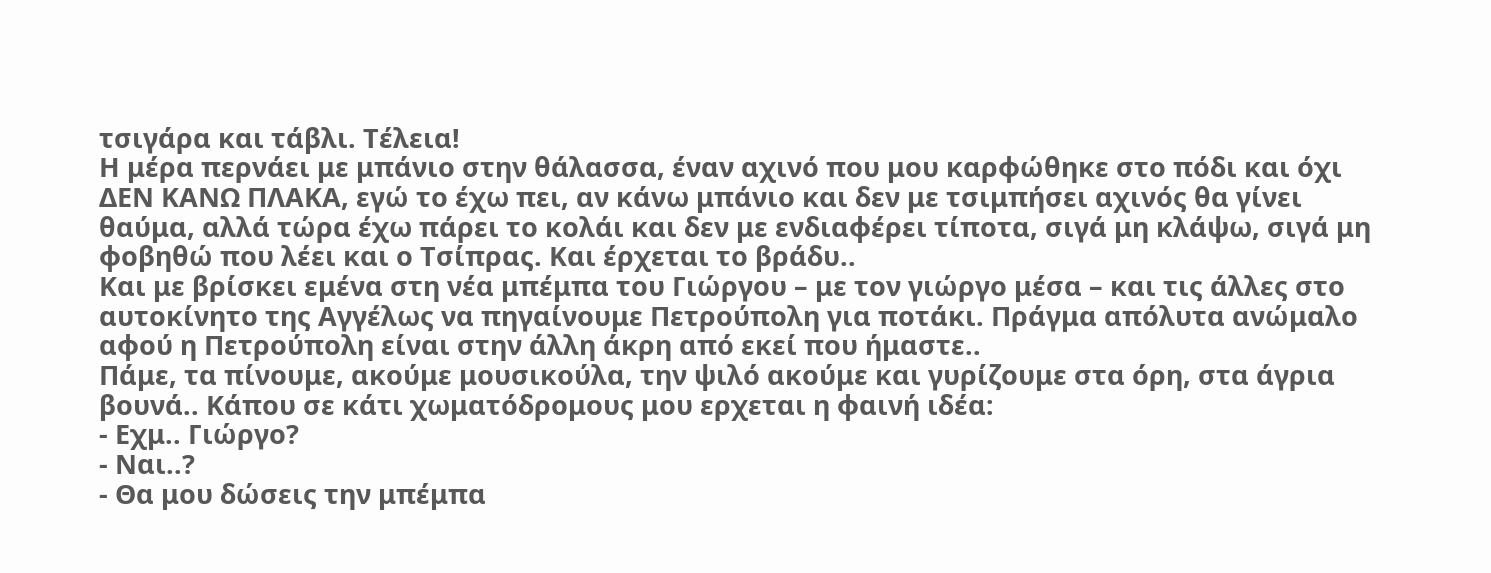τσιγάρα και τάβλι. Τέλεια!
Η μέρα περνάει με μπάνιο στην θάλασσα, έναν αχινό που μου καρφώθηκε στο πόδι και όχι ΔΕΝ ΚΑΝΩ ΠΛΑΚΑ, εγώ το έχω πει, αν κάνω μπάνιο και δεν με τσιμπήσει αχινός θα γίνει θαύμα, αλλά τώρα έχω πάρει το κολάι και δεν με ενδιαφέρει τίποτα, σιγά μη κλάψω, σιγά μη φοβηθώ που λέει και ο Τσίπρας. Και έρχεται το βράδυ..
Και με βρίσκει εμένα στη νέα μπέμπα του Γιώργου – με τον γιώργο μέσα – και τις άλλες στο αυτοκίνητο της Αγγέλως να πηγαίνουμε Πετρούπολη για ποτάκι. Πράγμα απόλυτα ανώμαλο αφού η Πετρούπολη είναι στην άλλη άκρη από εκεί που ήμαστε..
Πάμε, τα πίνουμε, ακούμε μουσικούλα, την ψιλό ακούμε και γυρίζουμε στα όρη, στα άγρια βουνά.. Κάπου σε κάτι χωματόδρομους μου ερχεται η φαινή ιδέα:
- Εχμ.. Γιώργο?
- Ναι..?
- Θα μου δώσεις την μπέμπα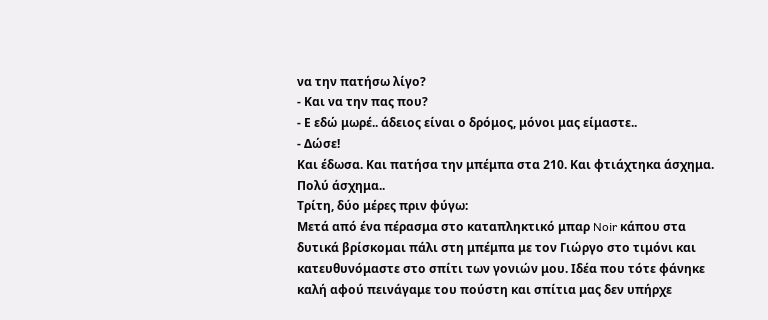να την πατήσω λίγο?
- Και να την πας που?
- Ε εδώ μωρέ.. άδειος είναι ο δρόμος, μόνοι μας είμαστε..
- Δώσε!
Και έδωσα. Και πατήσα την μπέμπα στα 210. Και φτιάχτηκα άσχημα. Πολύ άσχημα..
Τρίτη, δύο μέρες πριν φύγω:
Μετά από ένα πέρασμα στο καταπληκτικό μπαρ Noir κάπου στα δυτικά βρίσκομαι πάλι στη μπέμπα με τον Γιώργο στο τιμόνι και κατευθυνόμαστε στο σπίτι των γονιών μου. Ιδέα που τότε φάνηκε καλή αφού πεινάγαμε του πούστη και σπίτια μας δεν υπήρχε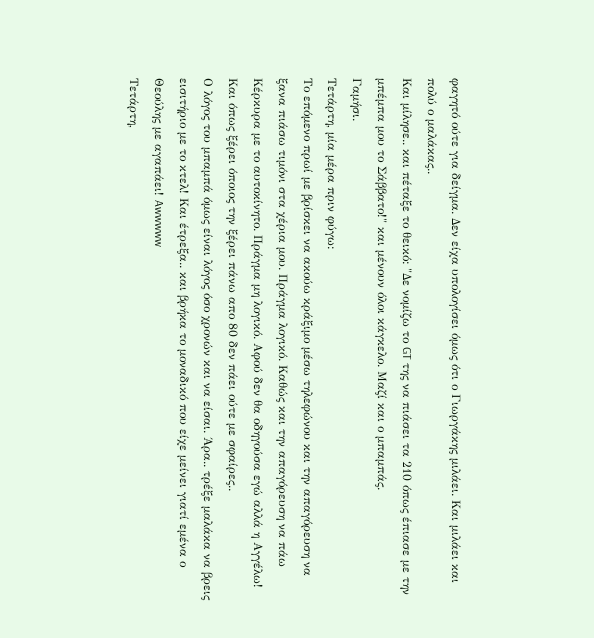φαγητό ούτε για δείγμα. Δεν είχα υπολογίσει όμως ότι ο Γιωργάκης μιλάει. Και μιλάει και πολύ ο μαλάκας..
Και μίλησε.. και πέταξε το θεικό: "Δε νομίζω το GT της να πιάσει τα 210 όπως έπιασε με την μπέμπα μου το Σάββατο!" και μένουν όλοι κάγκελο. Μαζί και ο μπαμπάς.
Γαμήσι.
Τετάρτη, μία μέρα πριν φύγω:
Το επόμενο πρωί με βρίσκει να ακούω κράξιμο μέσω τηλεφώνου και την απαγόρευση να ξανα πιάσω τιμόνι στα χέρια μου. Πράγμα λογικό. Καθώς και την απαγόρευση να πάω Κέρκυρα με το αυτοκίνητο. Πράγμα μη λογικό. Αφού δεν θα οδηγούσα εγώ αλλά η Αγγέλω! Και όπως ξέρει όποιος την ξέρει πάνω απο 80 δεν πάει ούτε με σφαίρες..
Ο λόγος του μπαμπά όμως είναι λόγος όσο χρονών και να είσαι. Άρα.. τρέξε μαλάκα να βρεις εισιτήριο με το κτελ! Και έτρεξα.. και βρήκα το μοναδικό που είχε μείνει γιατί εμένα ο Θεούλης με αγαπάει! Awwwww
Τετάρτη,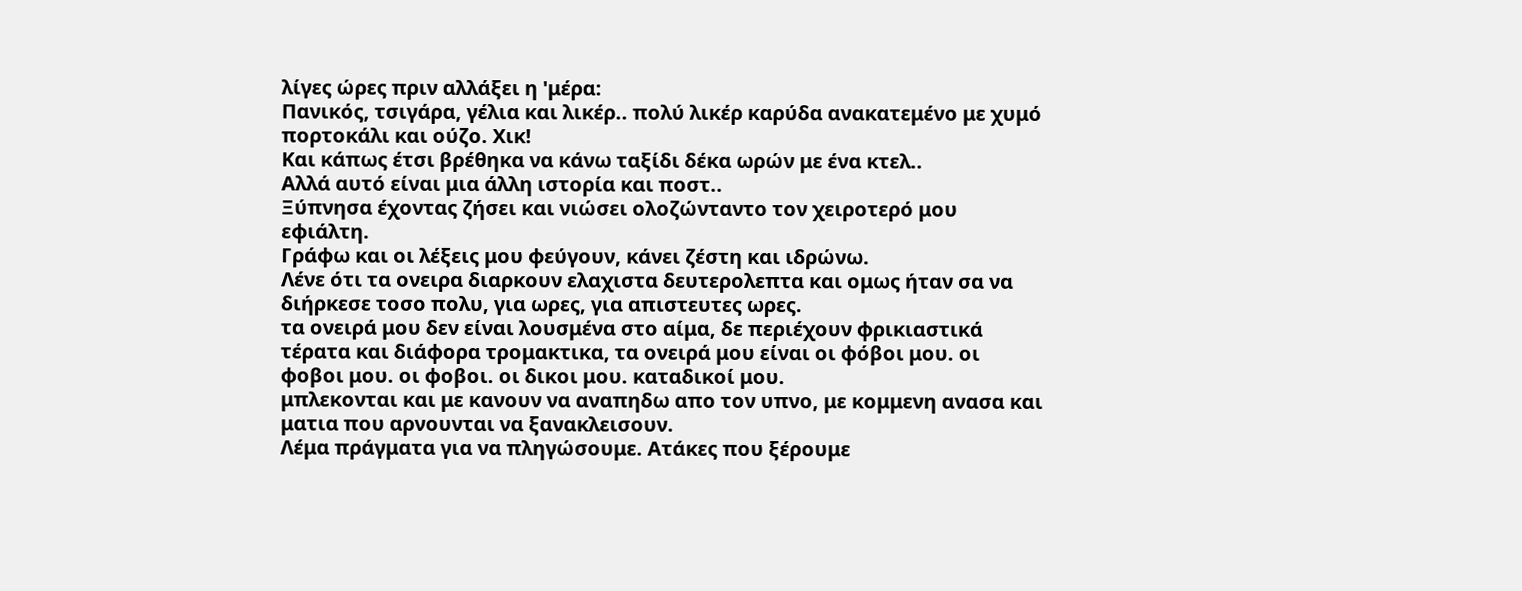λίγες ώρες πριν αλλάξει η 'μέρα:
Πανικός, τσιγάρα, γέλια και λικέρ.. πολύ λικέρ καρύδα ανακατεμένο με χυμό πορτοκάλι και ούζο. Χικ!
Και κάπως έτσι βρέθηκα να κάνω ταξίδι δέκα ωρών με ένα κτελ..
Αλλά αυτό είναι μια άλλη ιστορία και ποστ..
Ξύπνησα έχοντας ζήσει και νιώσει ολοζώνταντο τον χειροτερό μου εφιάλτη.
Γράφω και οι λέξεις μου φεύγουν, κάνει ζέστη και ιδρώνω.
Λένε ότι τα ονειρα διαρκουν ελαχιστα δευτερολεπτα και ομως ήταν σα να διήρκεσε τοσο πολυ, για ωρες, για απιστευτες ωρες.
τα ονειρά μου δεν είναι λουσμένα στο αίμα, δε περιέχουν φρικιαστικά τέρατα και διάφορα τρομακτικα, τα ονειρά μου είναι οι φόβοι μου. οι φοβοι μου. οι φοβοι. οι δικοι μου. καταδικοί μου.
μπλεκονται και με κανουν να αναπηδω απο τον υπνο, με κομμενη ανασα και ματια που αρνουνται να ξανακλεισουν.
Λέμα πράγματα για να πληγώσουμε. Ατάκες που ξέρουμε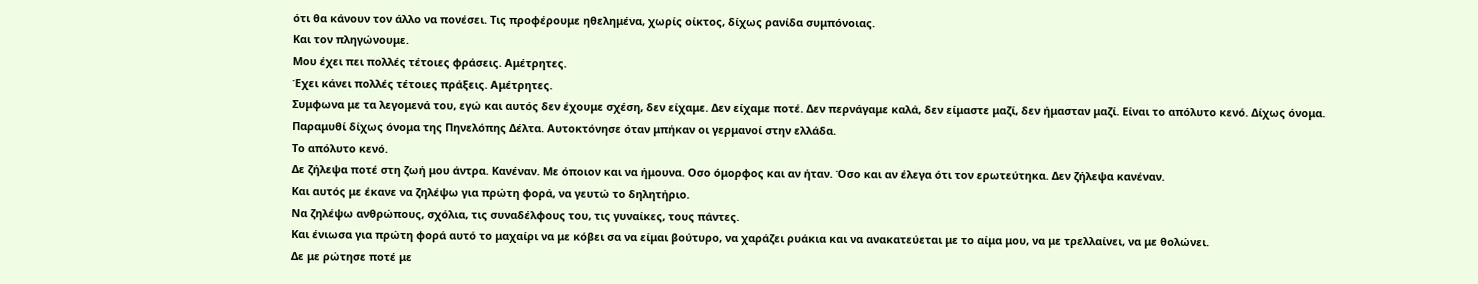ότι θα κάνουν τον άλλο να πονέσει. Τις προφέρουμε ηθελημένα, χωρίς οίκτος, δίχως ρανίδα συμπόνοιας.
Και τον πληγώνουμε.
Μου έχει πει πολλές τέτοιες φράσεις. Αμέτρητες.
Έχει κάνει πολλές τέτοιες πράξεις. Αμέτρητες.
Συμφωνα με τα λεγομενά του, εγώ και αυτός δεν έχουμε σχέση, δεν είχαμε. Δεν είχαμε ποτέ. Δεν περνάγαμε καλά, δεν είμαστε μαζί, δεν ήμασταν μαζί. Είναι το απόλυτο κενό. Δίχως όνομα.
Παραμυθί δίχως όνομα της Πηνελόπης Δέλτα. Αυτοκτόνησε όταν μπήκαν οι γερμανοί στην ελλάδα.
Το απόλυτο κενό.
Δε ζήλεψα ποτέ στη ζωή μου άντρα. Κανέναν. Με όποιον και να ήμουνα. Οσο όμορφος και αν ήταν. Όσο και αν έλεγα ότι τον ερωτεύτηκα. Δεν ζήλεψα κανέναν.
Και αυτός με έκανε να ζηλέψω για πρώτη φορά, να γευτώ το δηλητήριο.
Να ζηλέψω ανθρώπους, σχόλια, τις συναδέλφους του, τις γυναίκες, τους πάντες.
Και ένιωσα για πρώτη φορά αυτό το μαχαίρι να με κόβει σα να είμαι βούτυρο, να χαράζει ρυάκια και να ανακατεύεται με το αίμα μου, να με τρελλαίνει, να με θολώνει.
Δε με ρώτησε ποτέ με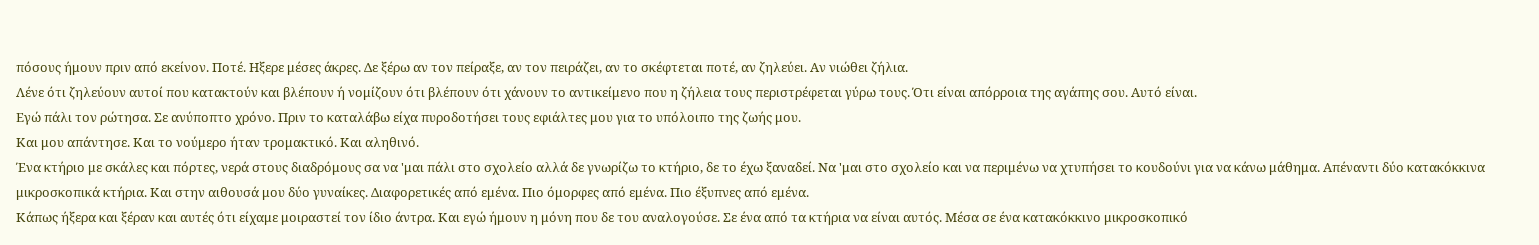πόσους ήμουν πριν από εκείνον. Ποτέ. Ηξερε μέσες άκρες. Δε ξέρω αν τον πείραξε, αν τον πειράζει, αν το σκέφτεται ποτέ, αν ζηλεύει. Αν νιώθει ζήλια.
Λένε ότι ζηλεύουν αυτοί που κατακτούν και βλέπουν ή νομίζουν ότι βλέπουν ότι χάνουν το αντικείμενο που η ζήλεια τους περιστρέφεται γύρω τους. Ότι είναι απόρροια της αγάπης σου. Αυτό είναι.
Εγώ πάλι τον ρώτησα. Σε ανύποπτο χρόνο. Πριν το καταλάβω είχα πυροδοτήσει τους εφιάλτες μου για το υπόλοιπο της ζωής μου.
Και μου απάντησε. Και το νούμερο ήταν τρομακτικό. Και αληθινό.
Ένα κτήριο με σκάλες και πόρτες, νερά στους διαδρόμους σα να 'μαι πάλι στο σχολείο αλλά δε γνωρίζω το κτήριο, δε το έχω ξαναδεί. Να 'μαι στο σχολείο και να περιμένω να χτυπήσει το κουδούνι για να κάνω μάθημα. Απέναντι δύο κατακόκκινα μικροσκοπικά κτήρια. Και στην αιθουσά μου δύο γυναίκες. Διαφορετικές από εμένα. Πιο όμορφες από εμένα. Πιο έξυπνες από εμένα.
Κάπως ήξερα και ξέραν και αυτές ότι είχαμε μοιραστεί τον ίδιο άντρα. Και εγώ ήμουν η μόνη που δε του αναλογούσε. Σε ένα από τα κτήρια να είναι αυτός. Μέσα σε ένα κατακόκκινο μικροσκοπικό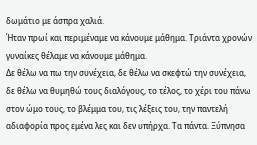δωμάτιο με άσπρα χαλιά.
Ήταν πρωί και περιμέναμε να κάνουμε μάθημα. Τριάντα χρονών γυναίκες θέλαμε να κάνουμε μάθημα.
Δε θέλω να πω την συνέχεια, δε θέλω να σκεφτώ την συνέχεια, δε θέλω να θυμηθώ τους διαλόγους, το τέλος, το χέρι του πάνω στον ώμο τους, το βλέμμα του, τις λέξεις του, την παντελή αδιαφορία προς εμένα λες και δεν υπήρχα. Τα πάντα. Ξύπνησα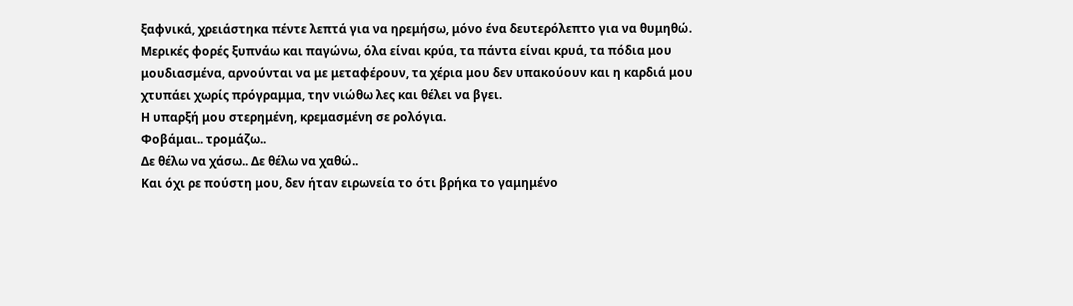ξαφνικά, χρειάστηκα πέντε λεπτά για να ηρεμήσω, μόνο ένα δευτερόλεπτο για να θυμηθώ.
Μερικές φορές ξυπνάω και παγώνω, όλα είναι κρύα, τα πάντα είναι κρυά, τα πόδια μου μουδιασμένα, αρνούνται να με μεταφέρουν, τα χέρια μου δεν υπακούουν και η καρδιά μου χτυπάει χωρίς πρόγραμμα, την νιώθω λες και θέλει να βγει.
Η υπαρξή μου στερημένη, κρεμασμένη σε ρολόγια.
Φοβάμαι.. τρομάζω..
Δε θέλω να χάσω.. Δε θέλω να χαθώ..
Και όχι ρε πούστη μου, δεν ήταν ειρωνεία το ότι βρήκα το γαμημένο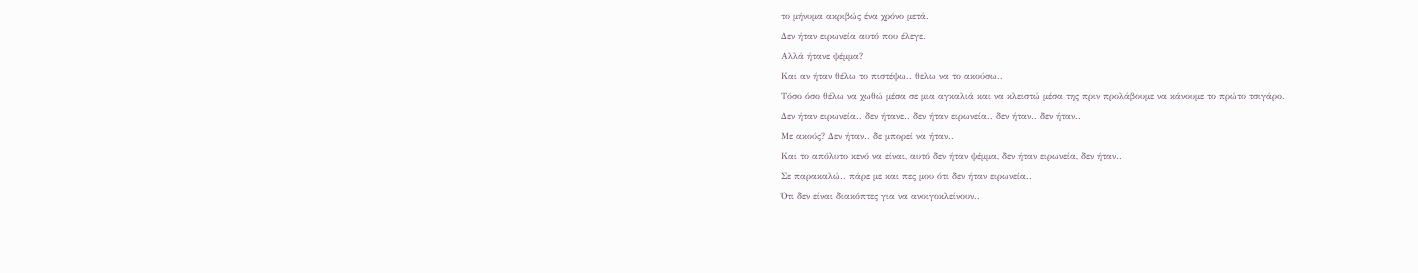το μήνυμα ακριβώς ένα χρόνο μετά.
Δεν ήταν ειρωνεία αυτό που έλεγε.
Αλλά ήτανε ψέμμα?
Και αν ήταν θέλω το πιστέψω.. θελω να το ακούσω..
Τόσο όσο θέλω να χωθώ μέσα σε μια αγκαλιά και να κλειστώ μέσα της πριν προλάβουμε να κάνουμε το πρώτο τσιγάρο.
Δεν ήταν ειρωνεία.. δεν ήτανε.. δεν ήταν ειρωνεία.. δεν ήταν.. δεν ήταν..
Με ακούς? Δεν ήταν.. δε μπορεί να ήταν..
Και το απόλυτο κενό να είναι, αυτό δεν ήταν ψέμμα, δεν ήταν ειρωνεία, δεν ήταν..
Σε παρακαλώ.. πάρε με και πες μου ότι δεν ήταν ειρωνεία..
Ότι δεν είναι διακόπτες για να ανοιγοκλείνουν..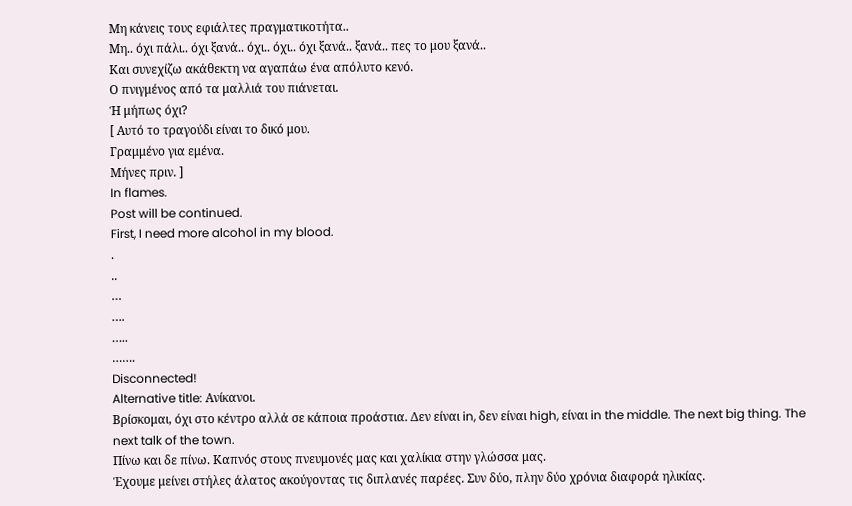Μη κάνεις τους εφιάλτες πραγματικοτήτα..
Μη.. όχι πάλι.. όχι ξανά.. όχι.. όχι.. όχι ξανά.. ξανά.. πες το μου ξανά..
Και συνεχίζω ακάθεκτη να αγαπάω ένα απόλυτο κενό.
Ο πνιγμένος από τα μαλλιά του πιάνεται.
Ή μήπως όχι?
[ Αυτό το τραγούδι είναι το δικό μου.
Γραμμένο για εμένα.
Μήνες πριν. ]
In flames.
Post will be continued.
First, I need more alcohol in my blood.
.
..
…
….
…..
…….
Disconnected!
Alternative title: Ανίκανοι.
Βρίσκομαι, όχι στο κέντρο αλλά σε κάποια προάστια. Δεν είναι in, δεν είναι high, είναι in the middle. The next big thing. The next talk of the town.
Πίνω και δε πίνω. Καπνός στους πνευμονές μας και χαλίκια στην γλώσσα μας.
Έχουμε μείνει στήλες άλατος ακούγοντας τις διπλανές παρέες. Συν δύο, πλην δύο χρόνια διαφορά ηλικίας.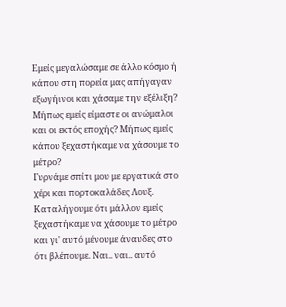Εμείς μεγαλώσαμε σε άλλο κόσμο ή κάπου στη πορεία μας απήγαγαν εξωγήινοι και χάσαμε την εξέλιξη? Μήπως εμείς είμαστε οι ανώμαλοι και οι εκτός εποχής? Μήπως εμείς κάπου ξεχαστήκαμε να χάσουμε το μέτρο?
Γυρνάμε σπίτι μου με εργατικά στο χέρι και πορτοκαλάδες Λουξ.
Καταλήγουμε ότι μάλλον εμείς ξεχαστήκαμε να χάσουμε το μέτρο και γι' αυτό μένουμε άναυδες στο ότι βλέπουμε. Ναι.. ναι.. αυτό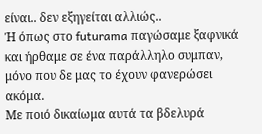είναι.. δεν εξηγείται αλλιώς..
Ή όπως στο futurama παγώσαμε ξαφνικά και ήρθαμε σε ένα παράλληλο συμπαν, μόνο που δε μας το έχουν φανερώσει ακόμα.
Με ποιό δικαίωμα αυτά τα βδελυρά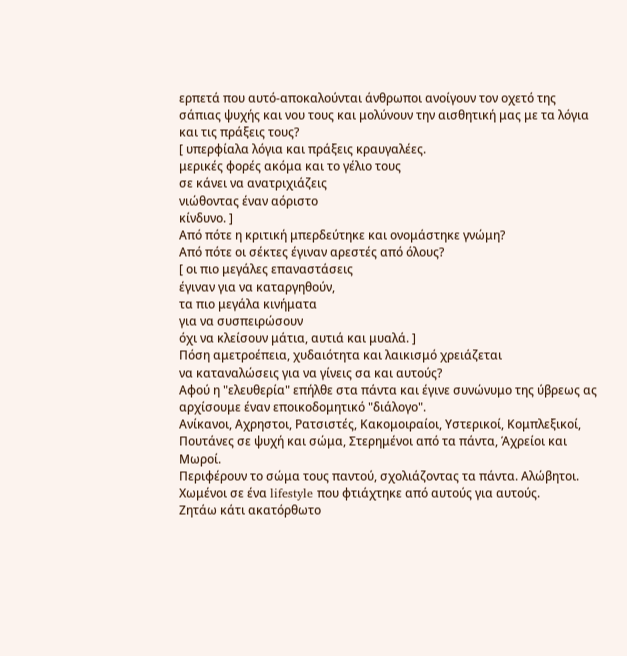ερπετά που αυτό-αποκαλούνται άνθρωποι ανοίγουν τον οχετό της σάπιας ψυχής και νου τους και μολύνουν την αισθητική μας με τα λόγια και τις πράξεις τους?
[ υπερφίαλα λόγια και πράξεις κραυγαλέες.
μερικές φορές ακόμα και το γέλιο τους
σε κάνει να ανατριχιάζεις
νιώθοντας έναν αόριστο
κίνδυνο. ]
Από πότε η κριτική μπερδεύτηκε και ονομάστηκε γνώμη?
Από πότε οι σέκτες έγιναν αρεστές από όλους?
[ οι πιο μεγάλες επαναστάσεις
έγιναν για να καταργηθούν,
τα πιο μεγάλα κινήματα
για να συσπειρώσουν
όχι να κλείσουν μάτια, αυτιά και μυαλά. ]
Πόση αμετροέπεια, χυδαιότητα και λαικισμό χρειάζεται
να καταναλώσεις για να γίνεις σα και αυτούς?
Αφού η "ελευθερία" επήλθε στα πάντα και έγινε συνώνυμο της ύβρεως ας αρχίσουμε έναν εποικοδομητικό "διάλογο".
Ανίκανοι, Αχρηστοι, Ρατσιστές, Κακομοιραίοι, Υστερικοί, Κομπλεξικοί, Πουτάνες σε ψυχή και σώμα, Στερημένοι από τα πάντα, Άχρείοι και Μωροί.
Περιφέρουν το σώμα τους παντού, σχολιάζοντας τα πάντα. Αλώβητοι. Χωμένοι σε ένα lifestyle που φτιάχτηκε από αυτούς για αυτούς.
Ζητάω κάτι ακατόρθωτο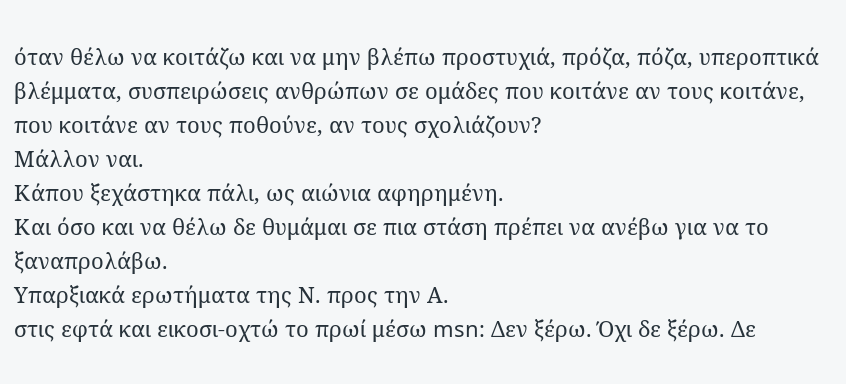όταν θέλω να κοιτάζω και να μην βλέπω προστυχιά, πρόζα, πόζα, υπεροπτικά βλέμματα, συσπειρώσεις ανθρώπων σε ομάδες που κοιτάνε αν τους κοιτάνε, που κοιτάνε αν τους ποθούνε, αν τους σχολιάζουν?
Μάλλον ναι.
Κάπου ξεχάστηκα πάλι, ως αιώνια αφηρημένη.
Και όσο και να θέλω δε θυμάμαι σε πια στάση πρέπει να ανέβω για να το ξαναπρολάβω.
Υπαρξιακά ερωτήματα της Ν. προς την Α.
στις εφτά και εικοσι-οχτώ το πρωί μέσω msn: Δεν ξέρω. Όχι δε ξέρω. Δε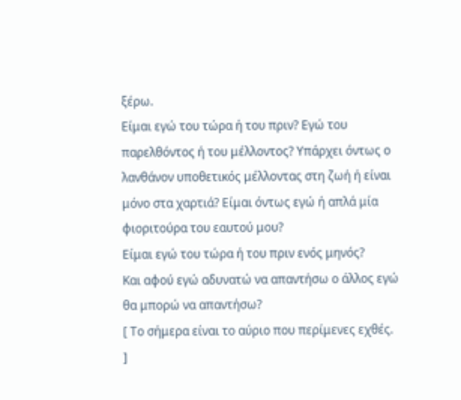ξέρω.
Είμαι εγώ του τώρα ή του πριν? Εγώ του παρελθόντος ή του μέλλοντος? Υπάρχει όντως ο λανθάνον υποθετικός μέλλοντας στη ζωή ή είναι μόνο στα χαρτιά? Είμαι όντως εγώ ή απλά μία φιοριτούρα του εαυτού μου?
Είμαι εγώ του τώρα ή του πριν ενός μηνός?
Και αφού εγώ αδυνατώ να απαντήσω ο άλλος εγώ θα μπορώ να απαντήσω?
[ Το σήμερα είναι το αύριο που περίμενες εχθές. ]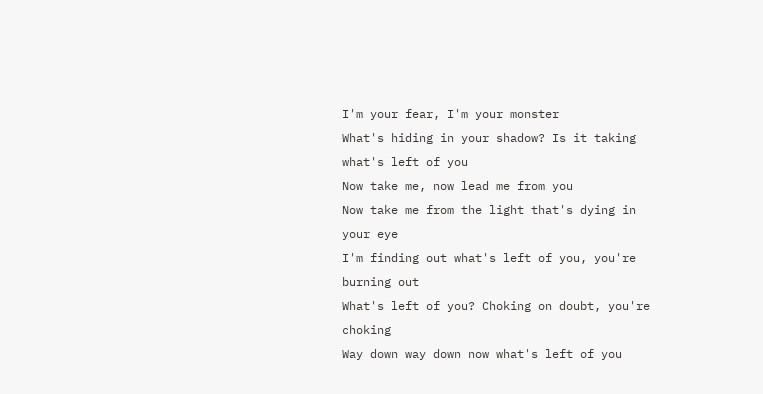I'm your fear, I'm your monster
What's hiding in your shadow? Is it taking what's left of you
Now take me, now lead me from you
Now take me from the light that's dying in your eye
I'm finding out what's left of you, you're burning out
What's left of you? Choking on doubt, you're choking
Way down way down now what's left of you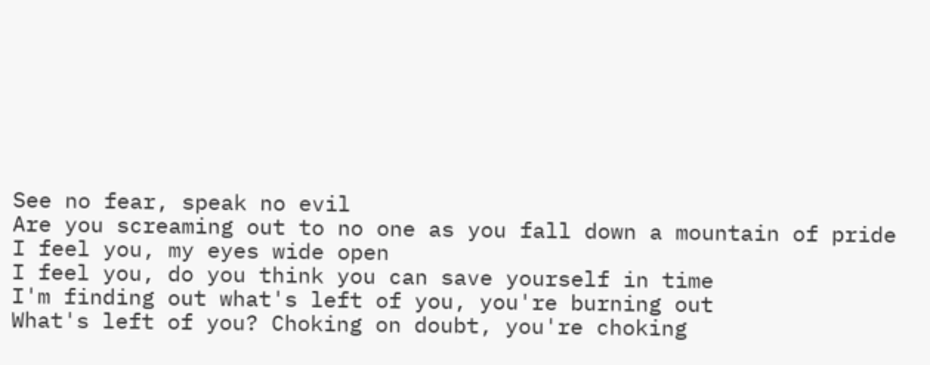See no fear, speak no evil
Are you screaming out to no one as you fall down a mountain of pride
I feel you, my eyes wide open
I feel you, do you think you can save yourself in time
I'm finding out what's left of you, you're burning out
What's left of you? Choking on doubt, you're choking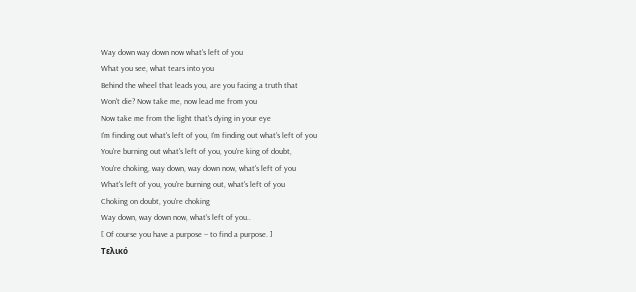Way down way down now what's left of you
What you see, what tears into you
Behind the wheel that leads you, are you facing a truth that
Won't die? Now take me, now lead me from you
Now take me from the light that's dying in your eye
I'm finding out what's left of you, I'm finding out what's left of you
You're burning out what's left of you, you're king of doubt,
You're choking, way down, way down now, what's left of you
What's left of you, you're burning out, what's left of you
Choking on doubt, you're choking
Way down, way down now, what's left of you..
[ Of course you have a purpose -- to find a purpose. ]
Τελικό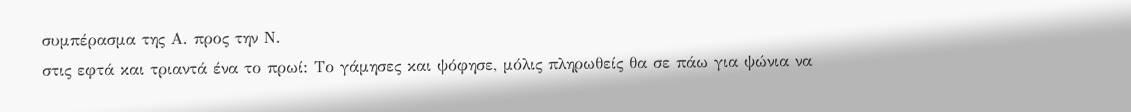συμπέρασμα της Α. προς την Ν.
στις εφτά και τριαντά ένα το πρωί: Το γάμησες και ψόφησε, μόλις πληρωθείς θα σε πάω για ψώνια να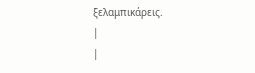ξελαμπικάρεις.
|
|